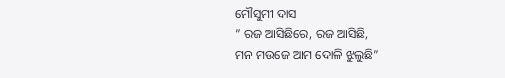ମୌସୁମୀ ଦାସ
” ରଜ ଆସିଛିରେ, ରଜ ଆସିଛି,
ମନ ମଉଜେ ଆମ ଦୋଳି ଝୁଲୁଛି”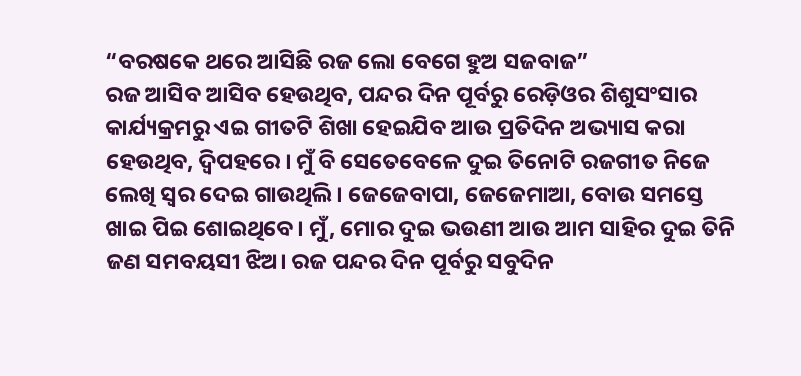“ବରଷକେ ଥରେ ଆସିଛି ରଜ ଲୋ ବେଗେ ହୁଅ ସଜବାଜ”
ରଜ ଆସିବ ଆସିବ ହେଉଥିବ, ପନ୍ଦର ଦିନ ପୂର୍ବରୁ ରେଡ଼ିଓର ଶିଶୁସଂସାର କାର୍ଯ୍ୟକ୍ରମରୁ ଏଇ ଗୀତଟି ଶିଖା ହେଇଯିବ ଆଉ ପ୍ରତିଦିନ ଅଭ୍ୟାସ କରା ହେଉଥିବ, ଦ୍ବିପହରେ । ମୁଁ ବି ସେତେବେଳେ ଦୁଇ ତିନୋଟି ରଜଗୀତ ନିଜେ ଲେଖି ସ୍ଵର ଦେଇ ଗାଉଥିଲି। ଜେଜେବାପା, ଜେଜେମାଆ, ବୋଉ ସମସ୍ତେ ଖାଇ ପିଇ ଶୋଇଥିବେ। ମୁଁ, ମୋର ଦୁଇ ଭଉଣୀ ଆଉ ଆମ ସାହିର ଦୁଇ ତିନି ଜଣ ସମବୟସୀ ଝିଅ। ରଜ ପନ୍ଦର ଦିନ ପୂର୍ବରୁ ସବୁଦିନ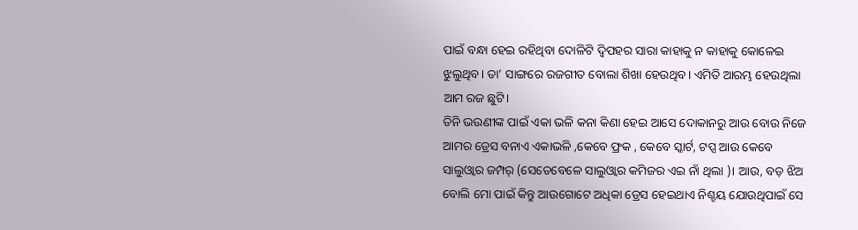ପାଇଁ ବନ୍ଧା ହେଇ ରହିଥିବା ଦୋଳିଟି ଦ୍ବିପହର ସାରା କାହାକୁ ନ କାହାକୁ କୋଳେଇ ଝୁଲୁଥିବ। ତା’ ସାଙ୍ଗରେ ରଜଗୀତ ବୋଲା ଶିଖା ହେଉଥିବ। ଏମିତି ଆରମ୍ଭ ହେଉଥିଲା ଆମ ରଜ ଛୁଟି।
ତିନି ଭଉଣୀଙ୍କ ପାଇଁ ଏକା ଭଳି କନା କିଣା ହେଇ ଆସେ ଦୋକାନରୁ ଆଉ ବୋଉ ନିଜେ ଆମର ଡ୍ରେସ ବନାଏ ଏକାଭଳି ,କେବେ ଫ୍ରକ , କେବେ ସ୍କାର୍ଟ, ଟପ୍ସ ଆଉ କେବେ ସାଲୁଓ୍ବାର ଜମ୍ପର୍ (ସେତେବେଳେ ସାଲୁଓ୍ବାର କମିଜର ଏଇ ନାଁ ଥିଲା )। ଆଉ, ବଡ଼ ଝିଅ ବୋଲି ମୋ ପାଇଁ କିନ୍ତୁ ଆଉଗୋଟେ ଅଧିକା ଡ୍ରେସ ହେଇଥାଏ ନିଶ୍ଚୟ ଯୋଉଥିପାଇଁ ସେ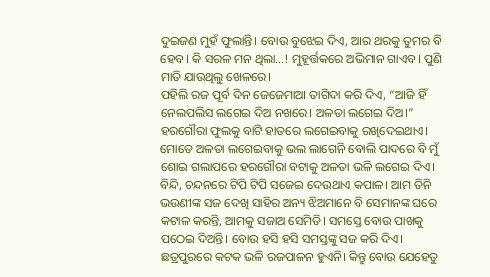ଦୁଇଜଣ ମୁହଁ ଫୁଲାନ୍ତି। ବୋଉ ବୁଝେଇ ଦିଏ, ଆର ଥରକୁ ତୁମର ବି ହେବ। କି ସରଳ ମନ ଥିଲା…! ମୁହୂର୍ତ୍ତକରେ ଅଭିମାନ ଗାଏବ। ପୁଣି ମାତି ଯାଉଥିଲୁ ଖେଳରେ।
ପହିଲି ରଜ ପୂର୍ବ ଦିନ ଜେଜେମାଆ ତାଗିଦା କରି ଦିଏ, “ଆଜି ହିଁ ନେଲପଲିସ ଲଗେଇ ଦିଅ ନଖରେ। ଅଳତା ଲଗେଇ ଦିଅ।” ହରଗୌରା ଫୁଲକୁ ବାଟି ହାତରେ ଲଗେଇବାକୁ ରଖିଦେଇଥାଏ। ମୋତେ ଅଳତା ଲଗେଇବାକୁ ଭଲ ଲାଗେନି ବୋଲି ପାଦରେ ବି ମୁଁ ଶୋଇ ଗଲାପରେ ହରଗୌରା ବଟାକୁ ଅଳତା ଭଳି ଲଗେଇ ଦିଏ। ବିନ୍ଦି, ଚନ୍ଦନରେ ଟିପି ଟିପି ସଜେଇ ଦେଉଥାଏ କପାଳ। ଆମ ତିନି ଭଉଣୀଙ୍କ ସଜ ଦେଖି ସାହିର ଅନ୍ୟ ଝିଅମାନେ ବି ସେମାନଙ୍କ ଘରେ କଟାଳ କରନ୍ତି, ଆମକୁ ସଜାଅ ସେମିତି। ସମସ୍ତେ ବୋଉ ପାଖକୁ ପଠେଇ ଦିଅନ୍ତି। ବୋଉ ହସି ହସି ସମସ୍ତଙ୍କୁ ସଜ କରି ଦିଏ।
ଛତ୍ରପୁରରେ କଟକ ଭଳି ରଜପାଳନ ହୁଏନି। କିନ୍ତୁ ବୋଉ ଯେହେତୁ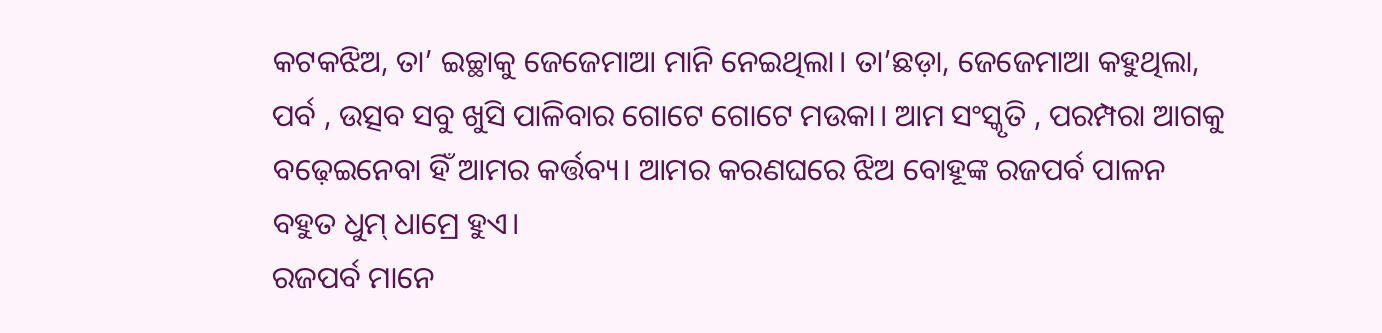କଟକଝିଅ, ତା’ ଇଚ୍ଛାକୁ ଜେଜେମାଆ ମାନି ନେଇଥିଲା। ତା’ଛଡ଼ା, ଜେଜେମାଆ କହୁଥିଲା, ପର୍ବ , ଉତ୍ସବ ସବୁ ଖୁସି ପାଳିବାର ଗୋଟେ ଗୋଟେ ମଉକା। ଆମ ସଂସ୍କୃତି , ପରମ୍ପରା ଆଗକୁ ବଢ଼େଇନେବା ହିଁ ଆମର କର୍ତ୍ତବ୍ୟ। ଆମର କରଣଘରେ ଝିଅ ବୋହୂଙ୍କ ରଜପର୍ବ ପାଳନ ବହୁତ ଧୁମ୍ ଧାମ୍ରେ ହୁଏ।
ରଜପର୍ବ ମାନେ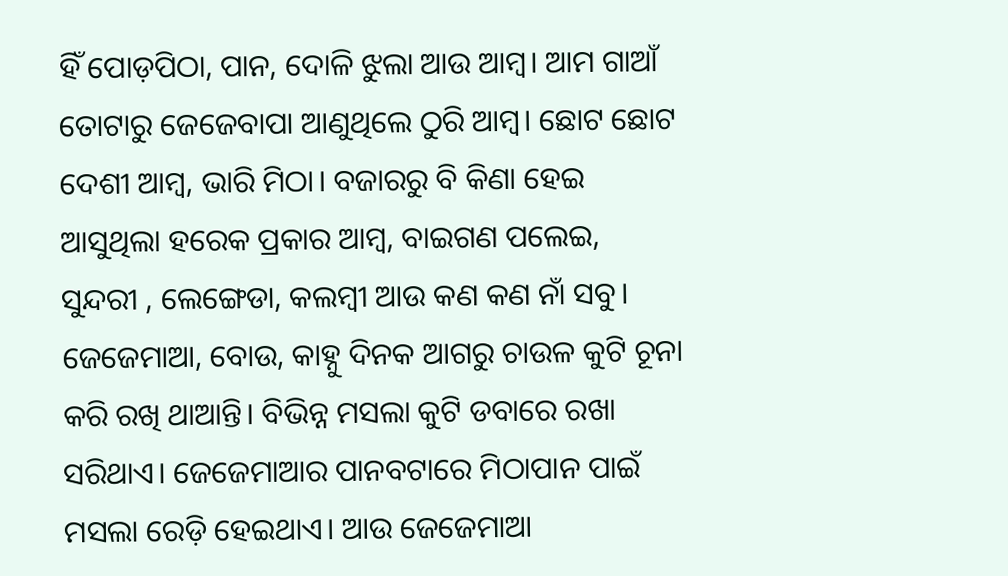ହିଁ ପୋଡ଼ପିଠା, ପାନ, ଦୋଳି ଝୁଲା ଆଉ ଆମ୍ବ। ଆମ ଗାଆଁ ତୋଟାରୁ ଜେଜେବାପା ଆଣୁଥିଲେ ଠୁରି ଆମ୍ବ। ଛୋଟ ଛୋଟ ଦେଶୀ ଆମ୍ବ, ଭାରି ମିଠା। ବଜାରରୁ ବି କିଣା ହେଇ ଆସୁଥିଲା ହରେକ ପ୍ରକାର ଆମ୍ବ, ବାଇଗଣ ପଲେଇ, ସୁନ୍ଦରୀ , ଲେଙ୍ଗେଡା, କଲମ୍ବୀ ଆଉ କଣ କଣ ନାଁ ସବୁ।
ଜେଜେମାଆ, ବୋଉ, କାହ୍ନୁ ଦିନକ ଆଗରୁ ଚାଉଳ କୁଟି ଚୂନା କରି ରଖି ଥାଆନ୍ତି। ବିଭିନ୍ନ ମସଲା କୁଟି ଡବାରେ ରଖା ସରିଥାଏ। ଜେଜେମାଆର ପାନବଟାରେ ମିଠାପାନ ପାଇଁ ମସଲା ରେଡ଼ି ହେଇଥାଏ। ଆଉ ଜେଜେମାଆ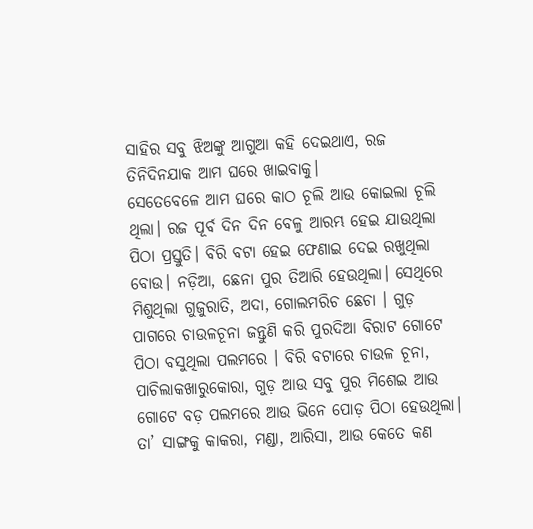ସାହିର ସବୁ ଝିଅଙ୍କୁ ଆଗୁଆ କହି ଦେଇଥାଏ, ରଜ ତିନିଦିନଯାକ ଆମ ଘରେ ଖାଇବାକୁ।
ସେତେବେଳେ ଆମ ଘରେ କାଠ ଚୂଲି ଆଉ କୋଇଲା ଚୂଲି ଥିଲା। ରଜ ପୂର୍ବ ଦିନ ଦିନ ବେଳୁ ଆରମ୍ଭ ହେଇ ଯାଉଥିଲା ପିଠା ପ୍ରସ୍ତୁତି। ବିରି ବଟା ହେଇ ଫେଣାଇ ଦେଇ ରଖୁଥିଲା ବୋଉ। ନଡ଼ିଆ, ଛେନା ପୁର ତିଆରି ହେଉଥିଲା। ସେଥିରେ ମିଶୁଥିଲା ଗୁଜୁରାତି, ଅଦା, ଗୋଲମରିଚ ଛେଚା । ଗୁଡ଼ ପାଗରେ ଚାଉଳଚୂନା ଜନ୍ତୁଣି କରି ପୁରଦିଆ ବିରାଟ ଗୋଟେ ପିଠା ବସୁଥିଲା ପଲମରେ । ବିରି ବଟାରେ ଚାଉଳ ଚୂନା, ପାଚିଲାକଖାରୁକୋରା, ଗୁଡ଼ ଆଉ ସବୁ ପୁର ମିଶେଇ ଆଉ ଗୋଟେ ବଡ଼ ପଲମରେ ଆଉ ଭିନେ ପୋଡ଼ ପିଠା ହେଉଥିଲା। ତା’ ସାଙ୍ଗକୁ କାକରା, ମଣ୍ଡା, ଆରିସା, ଆଉ କେତେ କଣ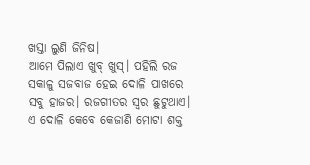ଖସ୍ତା ଲୁଣି ଜିନିଷ।
ଆମେ ପିଲାଏ ଖୁବ୍ ଖୁସ୍। ପହିଲି ରଜ ସକାଳୁ ସଜବାଜ ହେଇ ଦୋଳି ପାଖରେ ସବୁ ହାଜର। ରଜଗୀତର ସ୍ଵର ଛୁଟୁଥାଏ। ଏ ଦୋଳି କେବେ କେଜାଣି ମୋଟା ଶକ୍ତ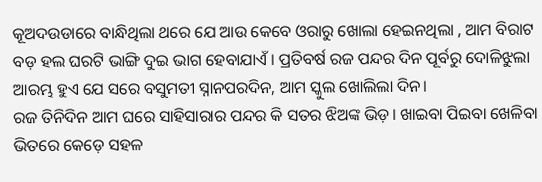କୂଅଦଉଡାରେ ବାନ୍ଧିଥିଲା ଥରେ ଯେ ଆଉ କେବେ ଓରାରୁ ଖୋଲା ହେଇନଥିଲା , ଆମ ବିରାଟ ବଡ଼ ହଲ ଘରଟି ଭାଙ୍ଗି ଦୁଇ ଭାଗ ହେବାଯାଏଁ। ପ୍ରତିବର୍ଷ ରଜ ପନ୍ଦର ଦିନ ପୂର୍ବରୁ ଦୋଳିଝୁଲା ଆରମ୍ଭ ହୁଏ ଯେ ସରେ ବସୁମତୀ ସ୍ନାନପରଦିନ, ଆମ ସ୍କୁଲ ଖୋଲିଲା ଦିନ।
ରଜ ତିନିଦିନ ଆମ ଘରେ ସାହିସାରାର ପନ୍ଦର କି ସତର ଝିଅଙ୍କ ଭିଡ଼। ଖାଇବା ପିଇବା ଖେଳିବା ଭିତରେ କେଡ଼େ ସହଳ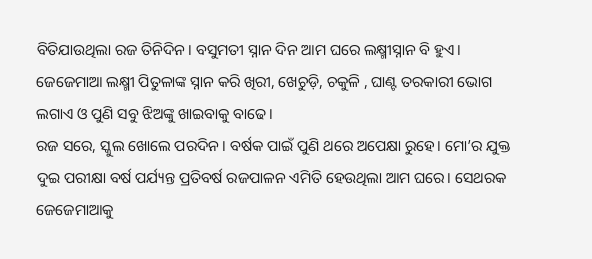ବିତିଯାଉଥିଲା ରଜ ତିନିଦିନ। ବସୁମତୀ ସ୍ନାନ ଦିନ ଆମ ଘରେ ଲକ୍ଷ୍ମୀସ୍ନାନ ବି ହୁଏ। ଜେଜେମାଆ ଲକ୍ଷ୍ମୀ ପିତୁଳାଙ୍କ ସ୍ନାନ କରି ଖିରୀ, ଖେଚୁଡ଼ି, ଚକୁଳି , ଘାଣ୍ଟ ତରକାରୀ ଭୋଗ ଲଗାଏ ଓ ପୁଣି ସବୁ ଝିଅଙ୍କୁ ଖାଇବାକୁ ବାଢେ।
ରଜ ସରେ, ସ୍କୁଲ ଖୋଲେ ପରଦିନ। ବର୍ଷକ ପାଇଁ ପୁଣି ଥରେ ଅପେକ୍ଷା ରୁହେ। ମୋ’ର ଯୁକ୍ତ ଦୁଇ ପରୀକ୍ଷା ବର୍ଷ ପର୍ଯ୍ୟନ୍ତ ପ୍ରତିବର୍ଷ ରଜପାଳନ ଏମିତି ହେଉଥିଲା ଆମ ଘରେ। ସେଥରକ ଜେଜେମାଆକୁ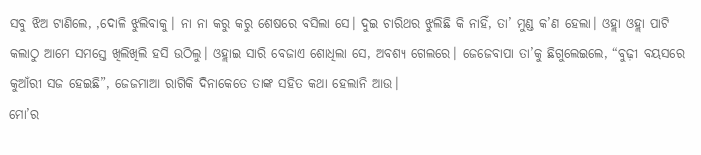ସବୁ ଝିଅ ଟାଣିଲେ, ,ଦୋଳି ଝୁଲିବାକୁ। ନା ନା କରୁ କରୁ ଶେଷରେ ବସିଲା ସେ। ଦୁଇ ଚାରିଥର ଝୁଲିଛି କି ନାହିଁ, ତା’ ମୁଣ୍ଡ କ’ଣ ହେଲା। ଓହ୍ଲା ଓହ୍ଲା ପାଟି କଲାଠୁ ଆମେ ସମସ୍ତେ ଖିଲିଖିଲି ହସି ଉଠିଲୁ। ଓହ୍ଲାଇ ସାରି ବେଜାଏ ଶୋଧିଲା ସେ, ଅବଶ୍ୟ ଗେଲରେ। ଜେଜେବାପା ତା’କୁ ଛିଗୁଲେଇଲେ, “ବୁଢ଼ୀ ବୟସରେ କୁଆଁରୀ ସଜ ହେଇଛି”, ଜେଜମାଆ ରାଗିକି ଦିନାକେତେ ତାଙ୍କ ସହିତ କଥା ହେଲାନି ଆଉ।
ମୋ’ର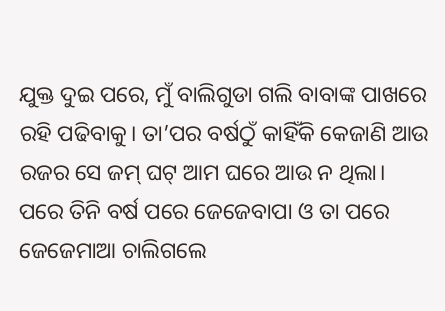ଯୁକ୍ତ ଦୁଇ ପରେ, ମୁଁ ବାଲିଗୁଡା ଗଲି ବାବାଙ୍କ ପାଖରେ ରହି ପଢିବାକୁ। ତା’ପର ବର୍ଷଠୁଁ କାହିଁକି କେଜାଣି ଆଉ ରଜର ସେ ଜମ୍ ଘଟ୍ ଆମ ଘରେ ଆଉ ନ ଥିଲା। ପରେ ତିନି ବର୍ଷ ପରେ ଜେଜେବାପା ଓ ତା ପରେ ଜେଜେମାଆ ଚାଲିଗଲେ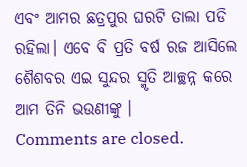ଏବଂ ଆମର ଛତ୍ରପୁର ଘରଟି ତାଲା ପଡି ରହିଲା। ଏବେ ବି ପ୍ରତି ବର୍ଷ ରଜ ଆସିଲେ ଶୈଶବର ଏଇ ସୁନ୍ଦର ସ୍ମୃତି ଆଚ୍ଛନ୍ନ କରେ ଆମ ତିନି ଭଉଣୀଙ୍କୁ ।
Comments are closed.